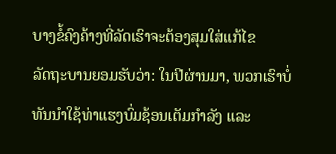ບາງຂໍ້ຄົງຄ້າງທີ່ລັດເຮົາຈະຕ້ອງສຸມໃສ່ແກ້ໄຂ
ລັດຖະບານຍອມຮັບວ່າ: ໃນປີຜ່ານມາ, ພວກເຮົາບໍ່ທັນນໍາໃຊ້ທ່າແຮງບົ່ມຊ້ອນເຕັມກໍາລັງ ແລະ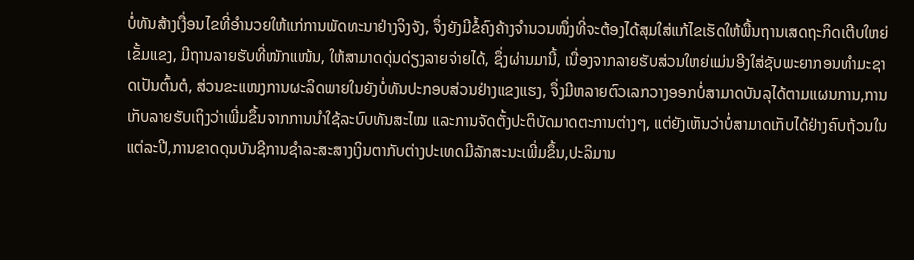ບໍ່ທັນສ້າງເງື່ອນໄຂທີ່ອຳນວຍໃຫ້ແກ່ການພັດທະນາຢ່າງຈິງຈັງ, ຈຶ່ງຍັງມີຂໍ້ຄົງຄ້າງຈຳນວນໜຶ່ງທີ່ຈະຕ້ອງໄດ້ສຸມໃສ່ແກ້ໄຂເຮັດໃຫ້ພື້ນຖານເສດຖະກິດເຕີບໃຫຍ່ເຂັ້ມແຂງ, ມີຖານລາຍຮັບທີ່ໜັກແໜ້ນ, ໃຫ້ສາມາດດຸ່ນດ່ຽງລາຍຈ່າຍໄດ້, ຊຶ່ງຜ່ານມານີ້, ເນື່ອງຈາກລາຍຮັບສ່ວນໃຫຍ່ແມ່ນອີງໃສ່ຊັບພະຍາກອນທຳມະຊາດເປັນຕົ້ນຕໍ, ສ່ວນຂະແໜງການຜະລິດພາຍໃນຍັງບໍ່ທັນປະກອບສ່ວນຢ່າງແຂງແຮງ, ຈຶ່ງມີຫລາຍຕົວເລກວາງອອກບໍ່ສາມາດບັນລຸໄດ້ຕາມແຜນການ,ການເກັບລາຍຮັບເຖິງວ່າເພີ່ມຂຶ້ນຈາກການນຳໃຊ້ລະບົບທັນສະໄໝ ແລະການຈັດຕັ້ງປະຕິບັດມາດຕະການຕ່າງໆ, ແຕ່ຍັງເຫັນວ່າບໍ່ສາມາດເກັບໄດ້ຢ່າງຄົບຖ້ວນໃນແຕ່ລະປີ,ການຂາດດຸນບັນຊີການຊຳລະສະສາງເງິນຕາກັບຕ່າງປະເທດມີລັກສະນະເພີ່ມຂຶ້ນ,ປະລິມານ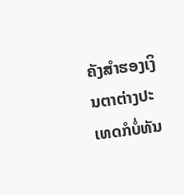ຄັງສຳຮອງເງິນຕາຕ່າງປະເທດກໍບໍ່ທັນ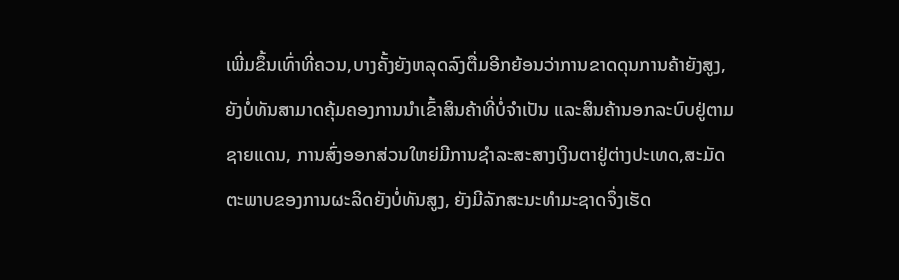ເພີ່ມຂຶ້ນເທົ່າທີ່ຄວນ,ບາງຄັ້ງຍັງຫລຸດລົງຕື່ມອີກຍ້ອນວ່າການຂາດດຸນການຄ້າຍັງສູງ, ຍັງບໍ່ທັນສາມາດຄຸ້ມຄອງການນຳເຂົ້າສິນຄ້າທີ່ບໍ່ຈຳເປັນ ແລະສິນຄ້ານອກລະບົບຢູ່ຕາມຊາຍແດນ, ການສົ່ງອອກສ່ວນໃຫຍ່ມີການຊຳລະສະສາງເງິນຕາຢູ່ຕ່າງປະເທດ,ສະມັດຕະພາບຂອງການຜະລິດຍັງບໍ່ທັນສູງ, ຍັງມີລັກສະນະທຳມະຊາດຈຶ່ງເຮັດ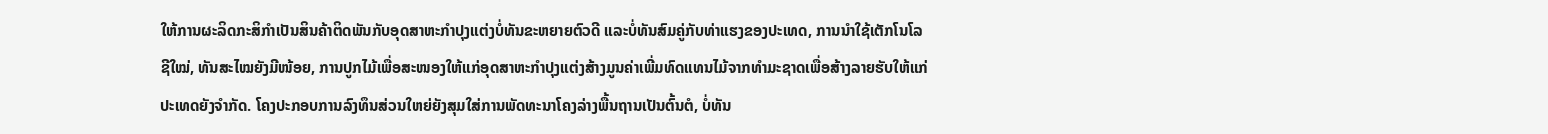ໃຫ້ການຜະລິດກະສິກຳເປັນສິນຄ້າຕິດພັນກັບອຸດສາຫະກຳປຸງແຕ່ງບໍ່ທັນຂະຫຍາຍຕົວດີ ແລະບໍ່ທັນສົມຄູ່ກັບທ່າແຮງຂອງປະເທດ, ການນຳໃຊ້ເຕັກໂນໂລຊີໃໝ່, ທັນສະໄໝຍັງມີໜ້ອຍ, ການປູກໄມ້ເພື່ອສະໜອງໃຫ້ແກ່ອຸດສາຫະກຳປຸງແຕ່ງສ້າງມູນຄ່າເພີ່ມທົດແທນໄມ້ຈາກທຳມະຊາດເພື່ອສ້າງລາຍຮັບໃຫ້ແກ່ປະເທດຍັງຈຳກັດ. ໂຄງປະກອບການລົງທຶນສ່ວນໃຫຍ່ຍັງສຸມໃສ່ການພັດທະນາໂຄງລ່າງພື້ນຖານເປັນຕົ້ນຕໍ, ບໍ່ທັນ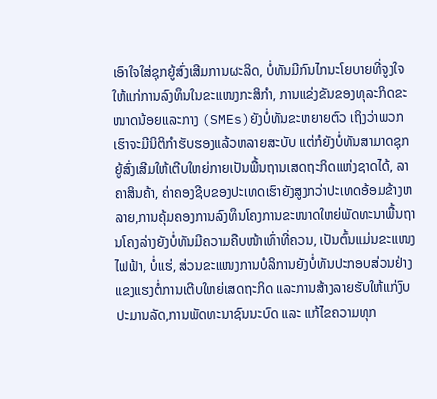ເອົາໃຈໃສ່ຊຸກຍູ້ສົ່ງເສີມການຜະລິດ, ບໍ່ທັນມີກົນໄກນະໂຍບາຍທີ່ຈູງໃຈໃຫ້ແກ່ການລົງທຶນໃນຂະແໜງກະສິກຳ, ການແຂ່ງຂັນຂອງທຸລະກິດຂະໜາດນ້ອຍແລະກາງ (SMEs)ຍັງບໍ່ທັນຂະຫຍາຍຕົວ ເຖິງວ່າພວກເຮົາຈະມີນິຕິກຳຮັບຮອງແລ້ວຫລາຍສະບັບ ແຕ່ກໍຍັງບໍ່ທັນສາມາດຊຸກຍູ້ສົ່ງເສີມໃຫ້ເຕີບໃຫຍ່ກາຍເປັນພື້ນຖານເສດຖະກິດແຫ່ງຊາດໄດ້, ລາຄາສິນຄ້າ, ຄ່າຄອງຊີບຂອງປະເທດເຮົາຍັງສູງກວ່າປະເທດອ້ອມຂ້າງຫລາຍ,ການຄຸ້ມຄອງການລົງທຶນໂຄງການຂະໜາດໃຫຍ່ພັດທະນາພື້ນຖານໂຄງລ່າງຍັງບໍ່ທັນມີຄວາມຄືບໜ້າເທົ່າທີ່ຄວນ, ເປັນຕົ້ນແມ່ນຂະແໜງໄຟຟ້າ, ບໍ່ແຮ່, ສ່ວນຂະແໜງການບໍລິການຍັງບໍ່ທັນປະກອບສ່ວນຢ່າງແຂງແຮງຕໍ່ການເຕີບໃຫຍ່ເສດຖະກິດ ແລະການສ້າງລາຍຮັບໃຫ້ແກ່ງົບປະມານລັດ,ການພັດທະນາຊົນນະບົດ ແລະ ແກ້ໄຂຄວາມທຸກ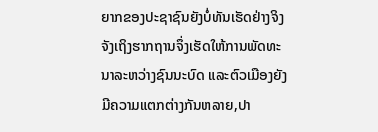ຍາກຂອງປະຊາຊົນຍັງບໍ່ທັນເຮັດຢ່າງຈິງຈັງເຖິງຮາກຖານຈຶ່ງເຮັດໃຫ້ການພັດທະນາລະຫວ່າງຊົນນະບົດ ແລະຕົວເມືອງຍັງມີຄວາມແຕກຕ່າງກັນຫລາຍ,ປາ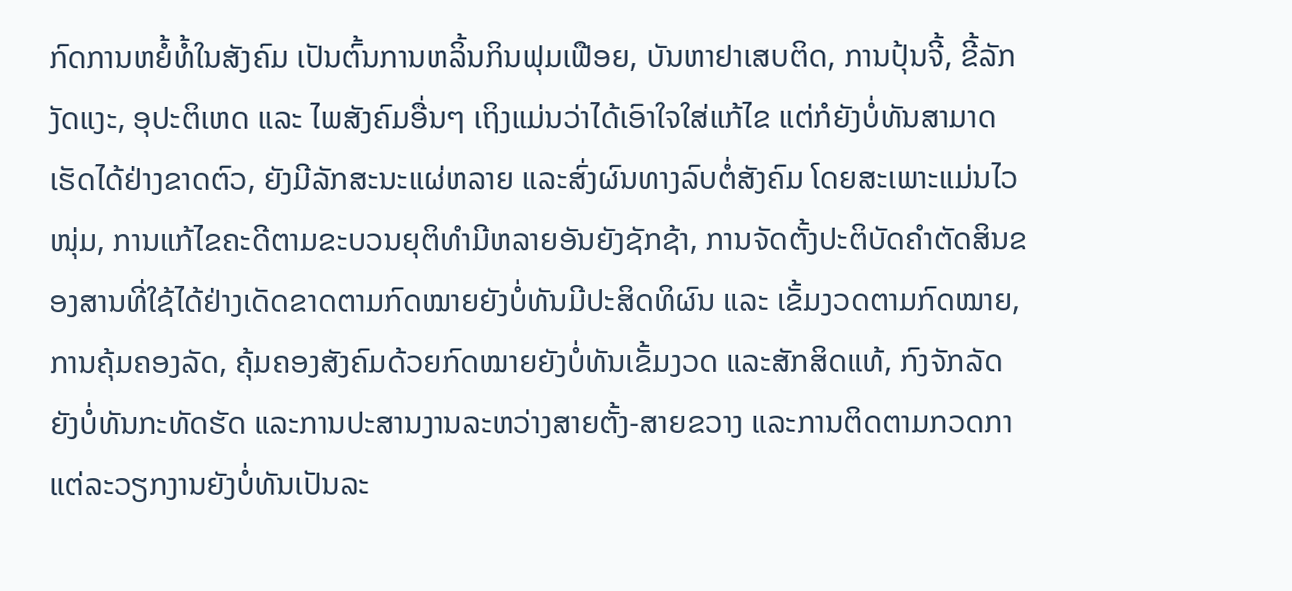ກົດການຫຍໍ້ທໍ້ໃນສັງຄົມ ເປັນຕົ້ນການຫລິ້ນກິນຟຸມເຟືອຍ, ບັນຫາຢາເສບຕິດ, ການປຸ້ນຈີ້, ຂີ້ລັກງັດແງະ, ອຸປະຕິເຫດ ແລະ ໄພສັງຄົມອື່ນໆ ເຖິງແມ່ນວ່າໄດ້ເອົາໃຈໃສ່ແກ້ໄຂ ແຕ່ກໍຍັງບໍ່ທັນສາມາດເຮັດໄດ້ຢ່າງຂາດຕົວ, ຍັງມີລັກສະນະແຜ່ຫລາຍ ແລະສົ່ງຜົນທາງລົບຕໍ່ສັງຄົມ ໂດຍສະເພາະແມ່ນໄວໜຸ່ມ, ການແກ້ໄຂຄະດີຕາມຂະບວນຍຸຕິທຳມີຫລາຍອັນຍັງຊັກຊ້າ, ການຈັດຕັ້ງປະຕິບັດຄຳຕັດສິນຂອງສານທີ່ໃຊ້ໄດ້ຢ່າງເດັດຂາດຕາມກົດໝາຍຍັງບໍ່ທັນມີປະສິດທິຜົນ ແລະ ເຂັ້ມງວດຕາມກົດໝາຍ,ການຄຸ້ມຄອງລັດ, ຄຸ້ມຄອງສັງຄົມດ້ວຍກົດໝາຍຍັງບໍ່ທັນເຂັ້ມງວດ ແລະສັກສິດແທ້, ກົງຈັກລັດຍັງບໍ່ທັນກະທັດຮັດ ແລະການປະສານງານລະຫວ່າງສາຍຕັ້ງ-ສາຍຂວາງ ແລະການຕິດຕາມກວດກາແຕ່ລະວຽກງານຍັງບໍ່ທັນເປັນລະ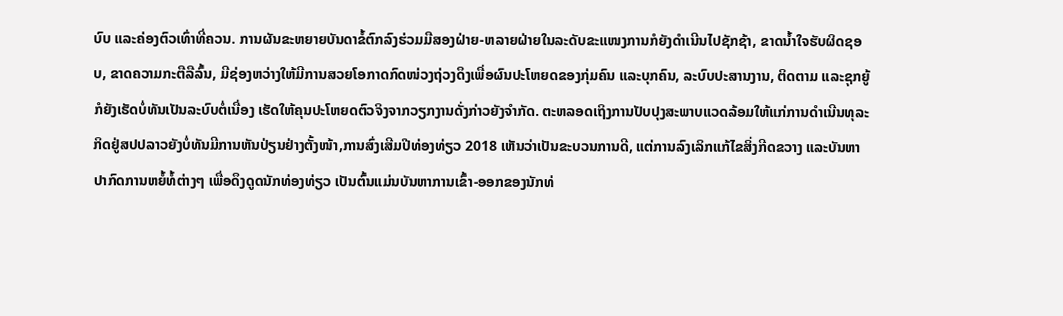ບົບ ແລະຄ່ອງຕົວເທົ່າທີ່ຄວນ. ການຜັນຂະຫຍາຍບັນດາຂໍ້ຕົກລົງຮ່ວມມືສອງຝ່າຍ-ຫລາຍຝ່າຍໃນລະດັບຂະແໜງການກໍຍັງດຳເນີນໄປຊັກຊ້າ, ຂາດນ້ຳໃຈຮັບຜິດຊອບ, ຂາດຄວາມກະຕືລືລົ້ນ, ມີຊ່ອງຫວ່າງໃຫ້ມີການສວຍໂອກາດກົດໜ່ວງຖ່ວງດຶງເພື່ອຜົນປະໂຫຍດຂອງກຸ່ມຄົນ ແລະບຸກຄົນ, ລະບົບປະສານງານ, ຕິດຕາມ ແລະຊຸກຍູ້ກໍຍັງເຮັດບໍ່ທັນເປັນລະບົບຕໍ່ເນື່ອງ ເຮັດໃຫ້ຄຸນປະໂຫຍດຕົວຈິງຈາກວຽກງານດັ່ງກ່າວຍັງຈຳກັດ. ຕະຫລອດເຖິງການປັບປຸງສະພາບແວດລ້ອມໃຫ້ແກ່ການດຳເນີນທຸລະກິດຢູ່ສປປລາວຍັງບໍ່ທັນມີການຫັນປ່ຽນຢ່າງຕັ້ງໜ້າ,ການສົ່ງເສີມປີທ່ອງທ່ຽວ 2018 ເຫັນວ່າເປັນຂະບວນການດີ, ແຕ່ການລົງເລິກແກ້ໄຂສິ່ງກີດຂວາງ ແລະບັນຫາປາກົດການຫຍໍ້ທໍ້ຕ່າງໆ ເພື່ອດຶງດູດນັກທ່ອງທ່ຽວ ເປັນຕົ້ນແມ່ນບັນຫາການເຂົ້າ-ອອກຂອງນັກທ່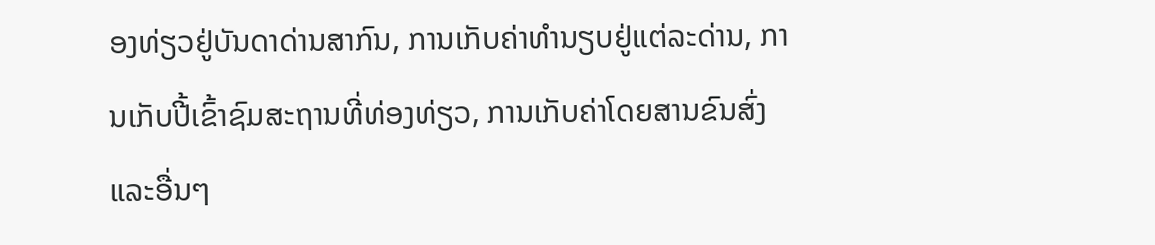ອງທ່ຽວຢູ່ບັນດາດ່ານສາກົນ, ການເກັບຄ່າທຳນຽບຢູ່ແຕ່ລະດ່ານ, ການເກັບປີ້ເຂົ້າຊົມສະຖານທີ່ທ່ອງທ່ຽວ, ການເກັບຄ່າໂດຍສານຂົນສົ່ງ ແລະອື່ນໆ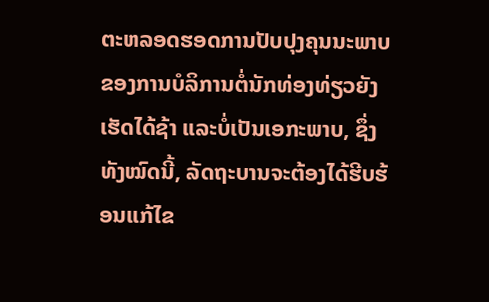ຕະຫລອດຮອດການປັບປຸງຄຸນນະພາບຂອງການບໍລິການຕໍ່ນັກທ່ອງທ່ຽວຍັງເຮັດໄດ້ຊ້າ ແລະບໍ່ເປັນເອກະພາບ, ຊຶ່ງທັງໝົດນີ້, ລັດຖະບານຈະຕ້ອງໄດ້ຮີບຮ້ອນແກ້ໄຂ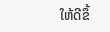ໃຫ້ດີຂຶ້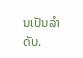ນເປັນລໍາດັບ.